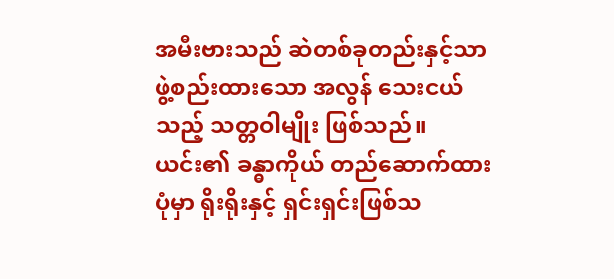အမီးဗားသည် ဆဲတစ်ခုတည်းနှင့်သာ ဖွဲ့စည်းထားသော အလွန် သေးငယ်သည့် သတ္တဝါမျိုး ဖြစ်သည်။ ယင်း၏ ခန္ဓာကိုယ် တည်ဆောက်ထားပုံမှာ ရိုးရိုးနှင့် ရှင်းရှင်းဖြစ်သ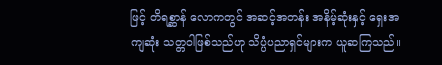ဖြင့် တိရစ္ဆာန် လောကတွင် အဆင့်အတန်း အနိမ့်ဆုံးနှင့် ရှေးအကျဆုံး သတ္တဝါဖြစ်သည်ဟု သိပ္ပံပညာရှင်များက ယူဆကြသည်။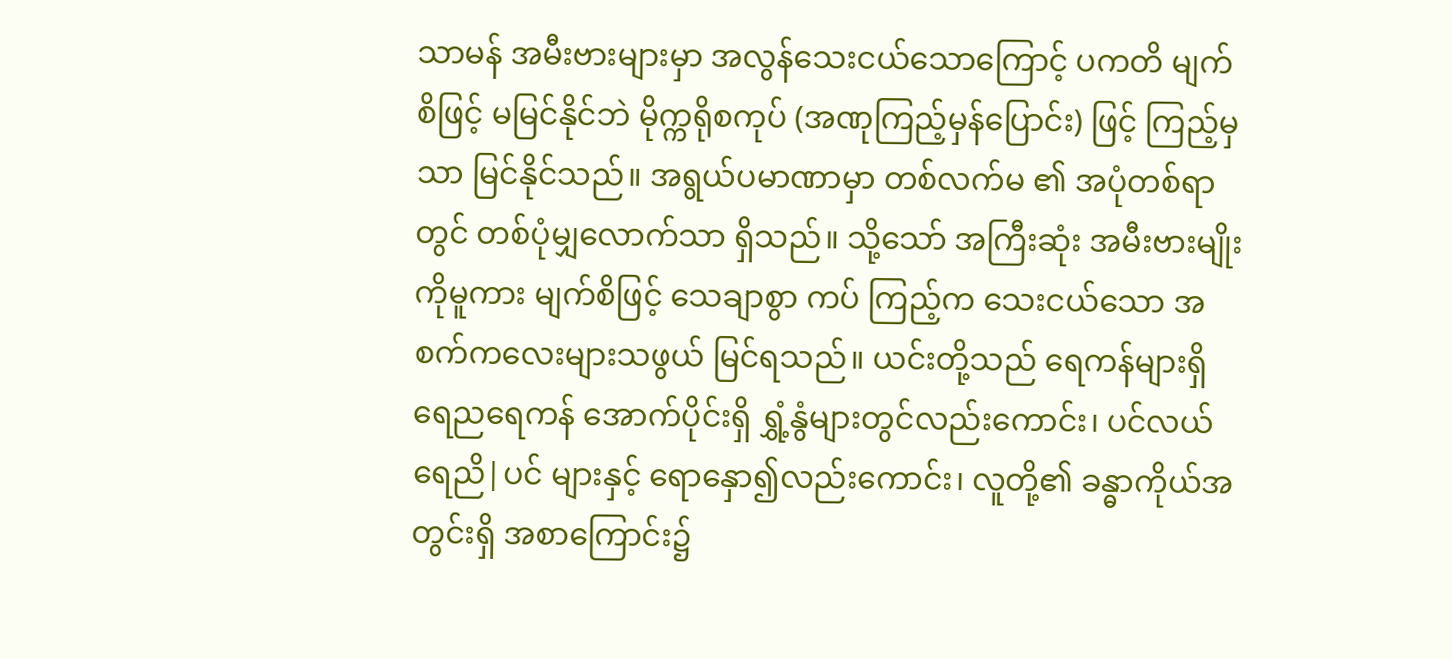သာမန် အမီးဗားများမှာ အလွန်သေးငယ်သောကြောင့် ပကတိ မျက်စိဖြင့် မမြင်နိုင်ဘဲ မိုက္ကရိုစကုပ် (အဏုကြည့်မှန်ပြောင်း) ဖြင့် ကြည့်မှသာ မြင်နိုင်သည်။ အရွယ်ပမာဏာမှာ တစ်လက်မ ၏ အပုံတစ်ရာတွင် တစ်ပုံမျှလောက်သာ ရှိသည်။ သို့သော် အကြီးဆုံး အမီးဗားမျိုးကိုမူကား မျက်စိဖြင့် သေချာစွာ ကပ် ကြည့်က သေးငယ်သော အစက်ကလေးများသဖွယ် မြင်ရသည်။ ယင်းတို့သည် ရေကန်များရှိ ရေညရေကန် အောက်ပိုင်းရှိ ရွှံ့နွံများတွင်လည်းကောင်း၊ ပင်လယ်ရေညိ|ပင် များနှင့် ရောနှော၍လည်းကောင်း၊ လူတို့၏ ခန္ဓာကိုယ်အတွင်းရှိ အစာကြောင်း၌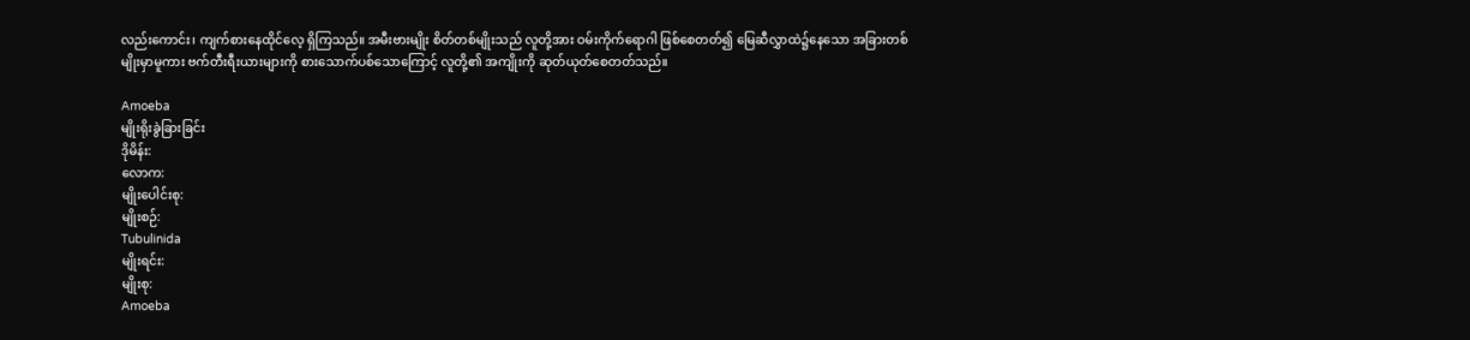လည်းကောင်း၊ ကျက်စားနေထိုင်လေ့ ရှိကြသည်။ အမီးဗားမျိုး စိတ်တစ်မျိုးသည် လူတို့အား ဝမ်းကိုက်ရောဂါ ဖြစ်စေတတ်၍ မြေဆီလွှာထဲ၌နေသော အခြားတစ်မျိုးမှာမူကား ဗက်တီးရီးယားများကို စားသောက်ပစ်သောကြောင့် လူတို့၏ အကျိုးကို ဆုတ်ယုတ်စေတတ်သည်။

Amoeba
မျိုးရိုးခွဲခြားခြင်း
ဒိုမိန်း:
လောက:
မျိုးပေါင်းစု:
မျိုးစဉ်:
Tubulinida
မျိုးရင်း:
မျိုးစု:
Amoeba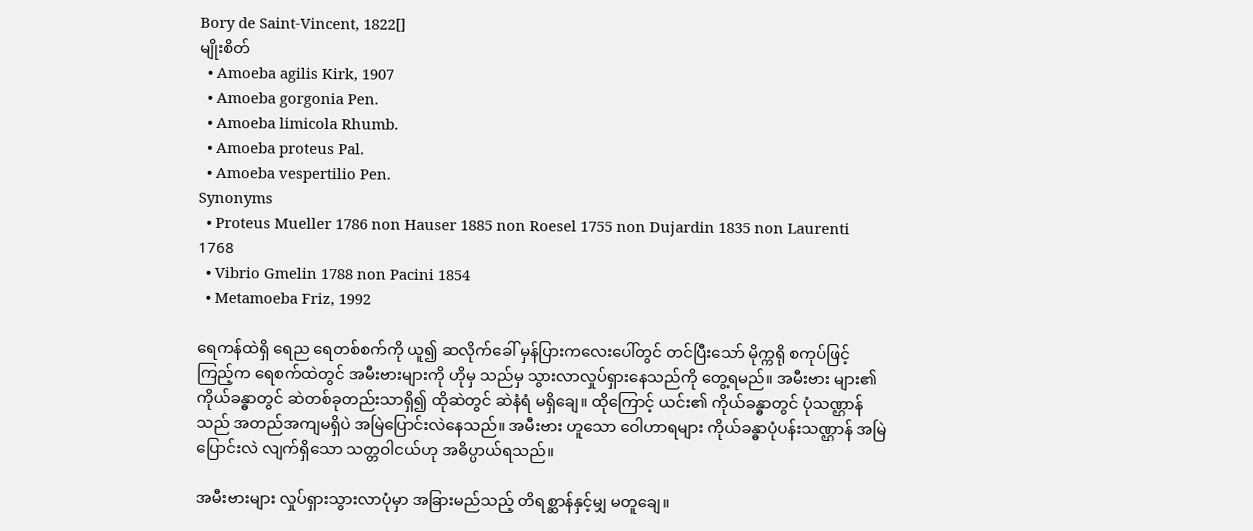Bory de Saint-Vincent, 1822[]
မျိုးစိတ်
  • Amoeba agilis Kirk, 1907
  • Amoeba gorgonia Pen.
  • Amoeba limicola Rhumb.
  • Amoeba proteus Pal.
  • Amoeba vespertilio Pen.
Synonyms
  • Proteus Mueller 1786 non Hauser 1885 non Roesel 1755 non Dujardin 1835 non Laurenti 1768
  • Vibrio Gmelin 1788 non Pacini 1854
  • Metamoeba Friz, 1992

ရေကန်ထဲရှိ ရေည ရေတစ်စက်ကို ယူ၍ ဆလိုက်ခေါ် မှန်ပြားကလေးပေါ်တွင် တင်ပြီးသော် မိုက္ကရို စကုပ်ဖြင့် ကြည့်က ရေစက်ထဲတွင် အမီးဗားများကို ဟိုမှ သည်မှ သွားလာလှုပ်ရှားနေသည်ကို တွေ့ရမည်။ အမီးဗား များ၏ ကိုယ်ခန္ဓာတွင် ဆဲတစ်ခုတည်းသာရှိ၍ ထိုဆဲတွင် ဆဲနံရံ မရှိချေ။ ထိုကြောင့် ယင်း၏ ကိုယ်ခန္ဓာတွင် ပုံသဏ္ဌာန် သည် အတည်အကျမရှိပဲ အမြဲပြောင်းလဲနေသည်။ အမီးဗား ဟူသော ဝေါဟာရများ ကိုယ်ခန္ဓာပုံပန်းသဏ္ဌာန် အမြဲပြောင်းလဲ လျက်ရှိသော သတ္တဝါငယ်ဟု အဓိပ္ပာယ်ရသည်။

အမီးဗားများ လှုပ်ရှားသွားလာပုံမှာ အခြားမည်သည့် တိရစ္ဆာန်နှင့်မျှ မတူချေ။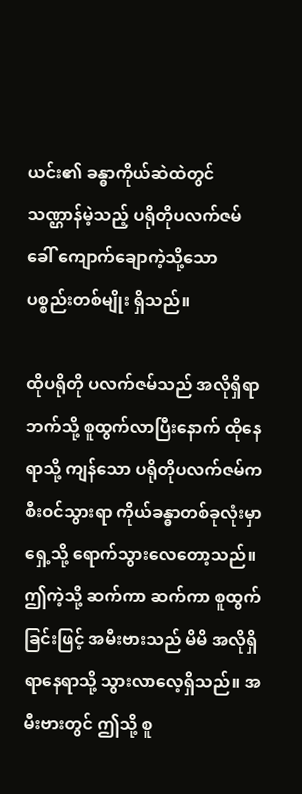ယင်း၏ ခန္ဓာကိုယ်ဆဲထဲတွင် သဏ္ဌာန်မဲ့သည့် ပရိုတိုပလက်ဇမ်ခေါ် ကျောက်ချောကဲ့သို့သော ပစ္စည်းတစ်မျိုး ရှိသည်။

ထိုပရိုတို ပလက်ဇမ်သည် အလိုရှိရာဘက်သို့ စူထွက်လာပြီးနောက် ထိုနေရာသို့ ကျန်သော ပရိုတိုပလက်ဇမ်က စီးဝင်သွားရာ ကိုယ်ခန္ဓာတစ်ခုလုံးမှာ ရှေ့သို့ ရောက်သွားလေတော့သည်။ ဤကဲ့သို့ ဆက်ကာ ဆက်ကာ စူထွက်ခြင်းဖြင့် အမီးဗားသည် မိမိ အလိုရှိရာနေရာသို့ သွားလာလေ့ရှိသည်။ အမီးဗားတွင် ဤသို့ စူ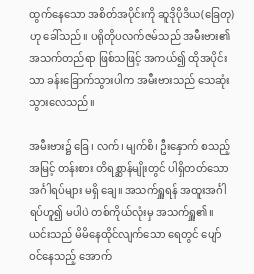ထွက်နေသော အစိတ်အပိုင်းကို ဆူဒိုပိုဒိယ(ခြေတု)ဟု ခေါ်သည်။ ပရိုတိုပလက်ဇမ်သည် အမီးဗား၏ အသက်တည်ရာ ဖြစ်သဖြင့် အကယ်၍ ထိုအပိုင်းသာ ခန်းခြောက်သွားပါက အမီးဗားသည် သေဆုံးသွားလေသည်။

အမီးဗား၌ ခြေ၊ လက်၊ မျက်စိ၊ ဦးနှောက် စသည့် အမြင့် တန်းစား တိရစ္ဆာန်မျိုးတွင် ပါရှိတတ်သော အင်္ဂါရပ်များ မရှိ ချေ။ အသက်ရှူရန် အထူးအင်္ဂါရပ်ဟူ၍ မပါပဲ တစ်ကိုယ်လုံးမှ အသက်ရှူ၏။ ယင်းသည် မိမိနေထိုင်လျက်သော ရေတွင် ပျော် ဝင်နေသည့် အောက်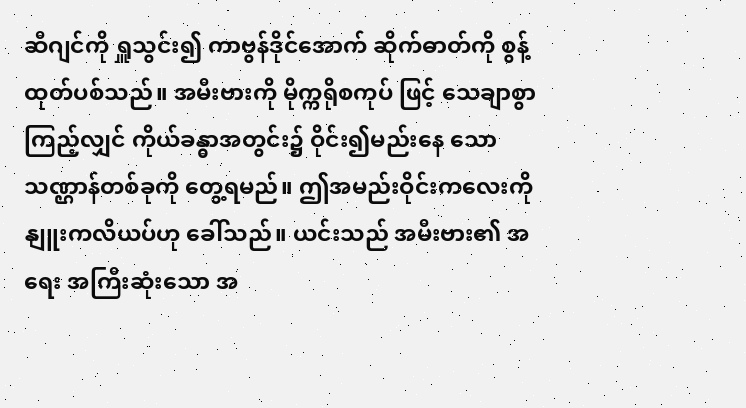ဆီဂျင်ကို ရှူသွင်း၍ ကာဗွန်ဒိုင်အောက် ဆိုက်ဓာတ်ကို စွန့်ထုတ်ပစ်သည်။ အမီးဗားကို မိုက္ကရိုစကုပ် ဖြင့် သေချာစွာကြည့်လျှင် ကိုယ်ခန္ဓာအတွင်း၌ ဝိုင်း၍မည်းနေ သော သဏ္ဌာန်တစ်ခုကို တွေ့ရမည်။ ဤအမည်းဝိုင်းကလေးကို နျူးကလိယပ်ဟု ခေါ်သည်။ ယင်းသည် အမီးဗား၏ အရေး အကြီးဆုံးသော အ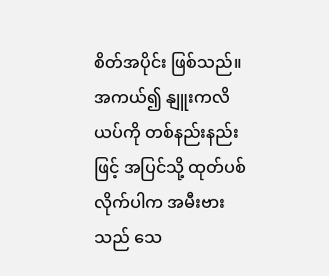စိတ်အပိုင်း ဖြစ်သည်။ အကယ်၍ နျူးကလိ ယပ်ကို တစ်နည်းနည်းဖြင့် အပြင်သို့ ထုတ်ပစ်လိုက်ပါက အမီးဗားသည် သေ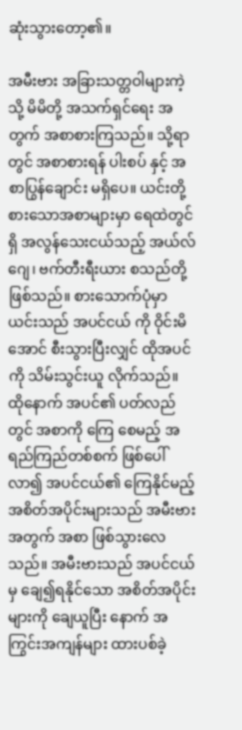ဆုံးသွားတော့၏။

အမီးဗား အခြားသတ္တဝါများကဲ့သို့ မိမိတို့ အသက်ရှင်ရေး အတွက် အစာစားကြသည်။ သို့ရာတွင် အစာစားရန် ပါးစပ် နှင့် အစာပြွန်ချောင်း မရှိပေ။ ယင်းတို့ စားသောအစာများမှာ ရေထဲတွင်ရှိ အလွန်သေးငယ်သည့် အယ်လ်ဂျေ၊ ဗက်တီးရီးယား စသည်တို့ ဖြစ်သည်။ စားသောက်ပုံမှာ ယင်းသည် အပင်ငယ် ကို ဝိုင်းမိအောင် စီးသွားပြီးလျှင် ထိုအပင်ကို သိမ်းသွင်းယူ လိုက်သည်။ ထိုနောက် အပင်၏ ပတ်လည်တွင် အစာကို ကြေ စေမည့် အရည်ကြည်တစ်စက် ဖြစ်ပေါ်လာ၍ အပင်ငယ်၏ ကြေနိုင်မည့် အစိတ်အပိုင်းများသည် အမီးဗားအတွက် အစာ ဖြစ်သွားလေသည်။ အမီးဗားသည် အပင်ငယ်မှ ချေ၍ရနိုင်သော အစိတ်အပိုင်းများကို ချေယူပြီး နောက် အကြွင်းအကျန်များ ထားပစ်ခဲ့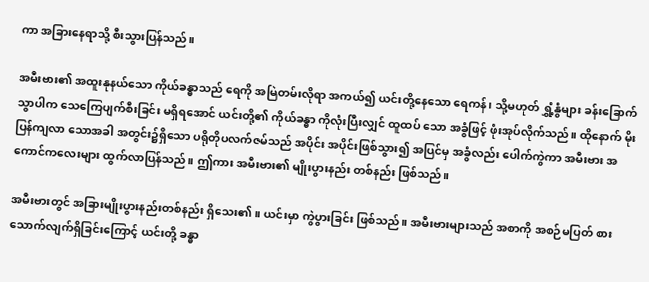ကာ အခြားနေရာသို့ စီးသွားပြန်သည်။

အမီးဗား၏ အထူးနုနယ်သော ကိုယ်ခန္ဓာသည် ရေကို အမြဲတမ်းလိုရာ အကယ်၍ ယင်းတို့နေသော ရေကန်၊ သို့မဟုတ် ရွှံ့နွံများ ခန်းခြောက်သွာပါက သေကြေပျက်စီးခြင်း မရှိရအောင် ယင်းတို့၏ ကိုယ်ခန္ဓာ ကိုလုံးပြီးလျှင် ထူထပ် သော အခွံဖြင့် ဖုံးအုပ်လိုက်သည်။ ထိုနောက် မိုးပြန်ကျလာ သောအခါ အတွင်း၌ရှိသော ပရိုတိုပလက်ဇမ်သည် အပိုင်း အပိုင်းဖြစ်သွား၍ အပြင်မှ အခွံလည်း ပေါက်ကွဲကာ အမီးဗား အကောင်ကလေးများ ထွက်လာပြန်သည်။ ဤကား အမီးဗား၏ မျိုးပွားနည်း တစ်နည်း ဖြစ်သည်။

အမီးဗားတွင် အခြားမျိုးပွားနည်းတစ်နည်း ရှိသေး၏။ ယင်းမှာ ကွဲပွားခြင်း ဖြစ်သည်။ အမီးဗားများသည် အစာကို အစဉ်မပြတ် စားသောက်လျက်ရှိခြင်းကြောင့် ယင်းတို့ ခန္ဓာ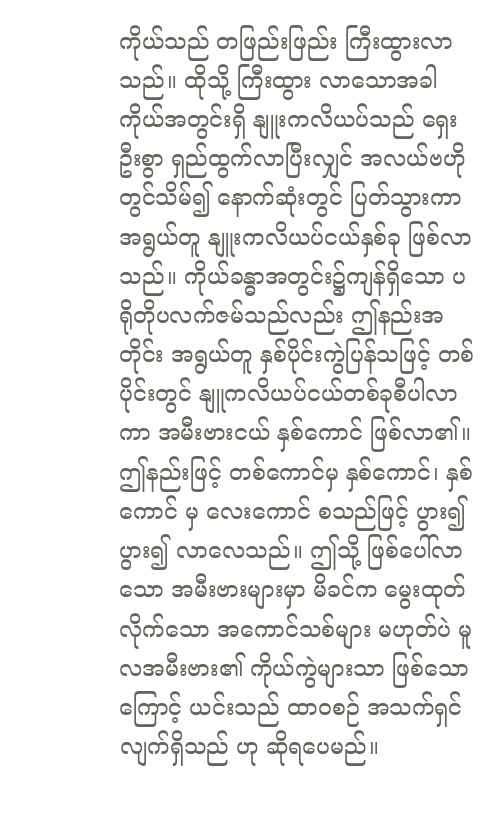ကိုယ်သည် တဖြည်းဖြည်း ကြီးထွားလာသည်။ ထိုသို့ ကြီးထွား လာသောအခါ ကိုယ်အတွင်းရှိ နျူးကလိယပ်သည် ရှေးဦးစွာ ရှည်ထွက်လာပြီးလျှင် အလယ်ဗဟိုတွင်သိမ်၍ နောက်ဆုံးတွင် ပြတ်သွားကာ အရွယ်တူ နျူးကလိယပ်ငယ်နှစ်ခု ဖြစ်လာသည်။ ကိုယ်ခန္ဓာအတွင်း၌ကျန်ရှိသော ပရိုတိုပလက်ဇမ်သည်လည်း ဤနည်းအတိုင်း အရွယ်တူ နှစ်ပိုင်းကွဲပြန်သဖြင့် တစ်ပိုင်းတွင် နျူကလိယပ်ငယ်တစ်ခုစီပါလာကာ အမီးဗားငယ် နှစ်ကောင် ဖြစ်လာ၏။ ဤနည်းဖြင့် တစ်ကောင်မှ နှစ်ကောင်၊ နှစ်ကောင် မှ လေးကောင် စသည်ဖြင့် ပွား၍ပွား၍ လာလေသည်။ ဤသို့ ဖြစ်ပေါ်လာသော အမီးဗားများမှာ မိခင်က မွေးထုတ်လိုက်သော အကောင်သစ်များ မဟုတ်ပဲ မူလအမီးဗား၏ ကိုယ်ကွဲများသာ ဖြစ်သောကြောင့် ယင်းသည် ထာဝစဉ် အသက်ရှင်လျက်ရှိသည် ဟု ဆိုရပေမည်။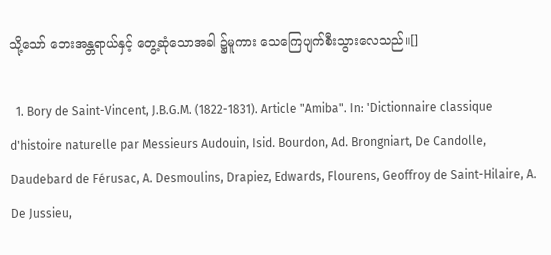သို့သော် ဘေးအန္တရာယ်နှင့် တွေ့ဆုံသောအခါ ၌မူကား သေကြေပျက်စီးသွားလေသည်။[]

  1. Bory de Saint-Vincent, J.B.G.M. (1822-1831). Article "Amiba". In: 'Dictionnaire classique d'histoire naturelle par Messieurs Audouin, Isid. Bourdon, Ad. Brongniart, De Candolle, Daudebard de Férusac, A. Desmoulins, Drapiez, Edwards, Flourens, Geoffroy de Saint-Hilaire, A. De Jussieu,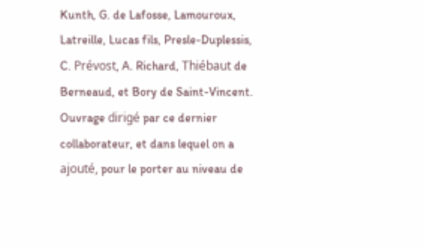Kunth, G. de Lafosse, Lamouroux, Latreille, Lucas fils, Presle-Duplessis, C. Prévost, A. Richard, Thiébaut de Berneaud, et Bory de Saint-Vincent. Ouvrage dirigé par ce dernier collaborateur, et dans lequel on a ajouté, pour le porter au niveau de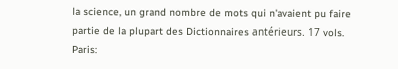la science, un grand nombre de mots qui n'avaient pu faire partie de la plupart des Dictionnaires antérieurs. 17 vols. Paris: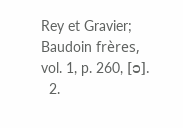Rey et Gravier; Baudoin frères, vol. 1, p. 260, [၁].
  2.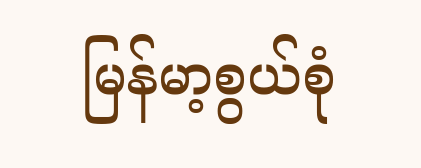မြန်မာ့စွယ်စုံ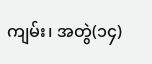ကျမ်း၊ အတွဲ(၁၄)